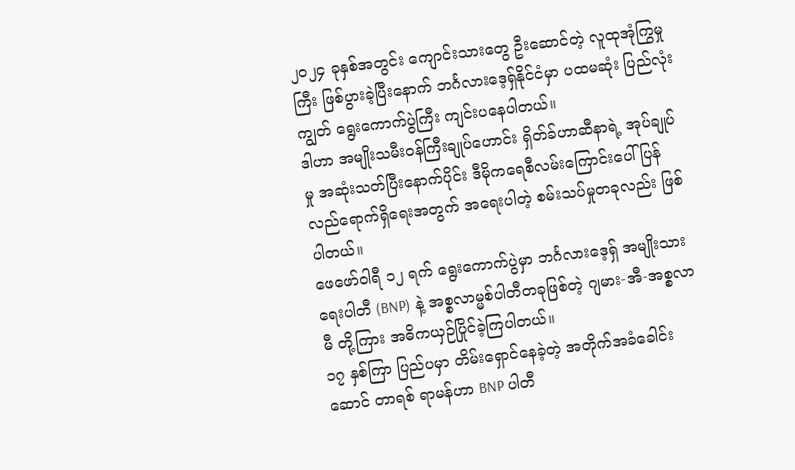၂၀၂၄ ခုနှစ်အတွင်း ကျောင်းသားတွေ ဦးဆောင်တဲ့ လူထုအုံကြွမှုကြီး ဖြစ်ပွားခဲ့ပြီးနောက် ဘင်္ဂလားဒေ့ရှ်နိုင်ငံမှာ ပထမဆုံး ပြည်လုံးကျွတ် ရွေးကောက်ပွဲကြီး ကျင်းပနေပါတယ်။
ဒါဟာ အမျိုးသမီးဝန်ကြီးချုပ်ဟောင်း ရှိတ်ခ်ဟာဆီနာရဲ့ အုပ်ချုပ်မှု အဆုံးသတ်ပြီးနောက်ပိုင်း ဒီမိုကရေစီလမ်းကြောင်းပေါ် ပြန်လည်ရောက်ရှိရေးအတွက် အရေးပါတဲ့ စမ်းသပ်မှုတခုလည်း ဖြစ်ပါတယ်။
ဖေဖော်ဝါရီ ၁၂ ရက် ရွေးကောက်ပွဲမှာ ဘင်္ဂလားဒေ့ရှ် အမျိုးသားရေးပါတီ (BNP) နဲ့ အစ္စလာမ္မစ်ပါတီတခုဖြစ်တဲ့ ဂျမား-အီ-အစ္စလာမီ တို့ကြား အဓိကယှဉ်ပြိုင်ခဲ့ကြပါတယ်။
၁၇ နှစ်ကြာ ပြည်ပမှာ တိမ်းရှောင်နေခဲ့တဲ့ အတိုက်အခံခေါင်းဆောင် တာရစ် ရာမန်ဟာ BNP ပါတီ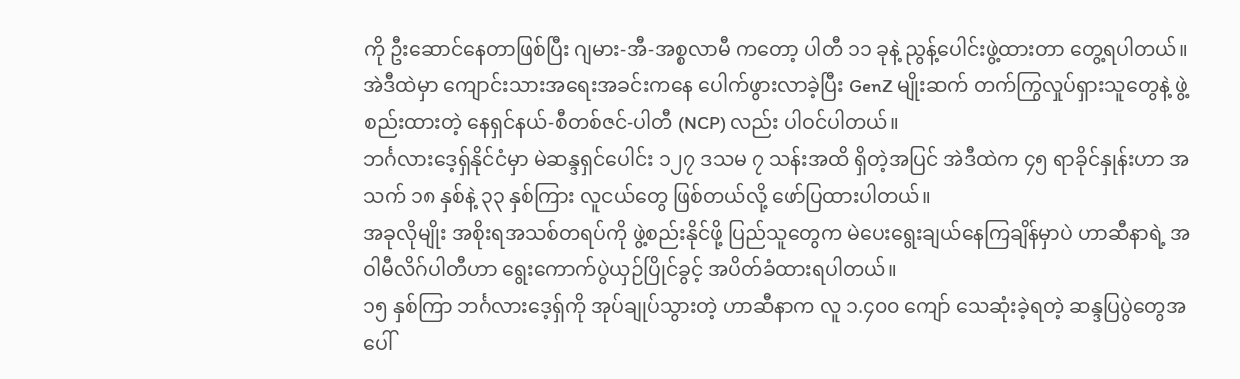ကို ဦးဆောင်နေတာဖြစ်ပြီး ဂျမား-အီ-အစ္စလာမီ ကတော့ ပါတီ ၁၁ ခုနဲ့ ညွန့်ပေါင်းဖွဲ့ထားတာ တွေ့ရပါတယ်။
အဲဒီထဲမှာ ကျောင်းသားအရေးအခင်းကနေ ပေါက်ဖွားလာခဲ့ပြီး GenZ မျိုးဆက် တက်ကြွလှုပ်ရှားသူတွေနဲ့ ဖွဲ့စည်းထားတဲ့ နေရှင်နယ်-စီတစ်ဇင်-ပါတီ (NCP) လည်း ပါဝင်ပါတယ်။
ဘင်္ဂလားဒေ့ရှ်နိုင်ငံမှာ မဲဆန္ဒရှင်ပေါင်း ၁၂၇ ဒသမ ၇ သန်းအထိ ရှိတဲ့အပြင် အဲဒီထဲက ၄၅ ရာခိုင်နှုန်းဟာ အသက် ၁၈ နှစ်နဲ့ ၃၃ နှစ်ကြား လူငယ်တွေ ဖြစ်တယ်လို့ ဖော်ပြထားပါတယ်။
အခုလိုမျိုး အစိုးရအသစ်တရပ်ကို ဖွဲ့စည်းနိုင်ဖို့ ပြည်သူတွေက မဲပေးရွေးချယ်နေကြချိန်မှာပဲ ဟာဆီနာရဲ့ အဝါမီလိဂ်ပါတီဟာ ရွေးကောက်ပွဲယှဉ်ပြိုင်ခွင့် အပိတ်ခံထားရပါတယ်။
၁၅ နှစ်ကြာ ဘင်္ဂလားဒေ့ရှ်ကို အုပ်ချုပ်သွားတဲ့ ဟာဆီနာက လူ ၁.၄၀၀ ကျော် သေဆုံးခဲ့ရတဲ့ ဆန္ဒပြပွဲတွေအပေါ်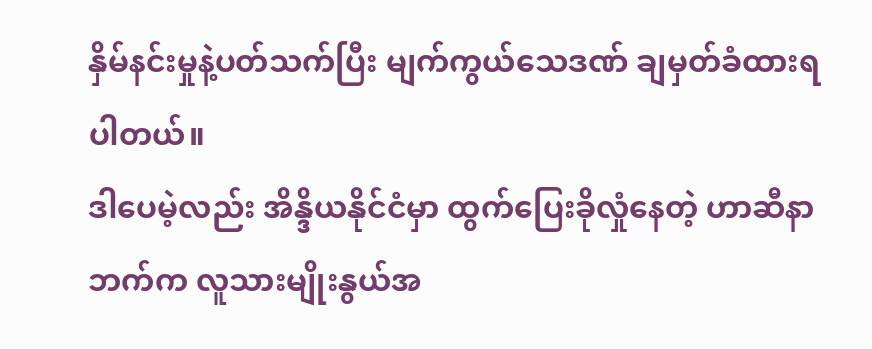နှိမ်နင်းမှုနဲ့ပတ်သက်ပြီး မျက်ကွယ်သေဒဏ် ချမှတ်ခံထားရပါတယ်။
ဒါပေမဲ့လည်း အိန္ဒိယနိုင်ငံမှာ ထွက်ပြေးခိုလှုံနေတဲ့ ဟာဆီနာဘက်က လူသားမျိုးနွယ်အ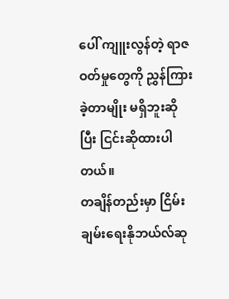ပေါ် ကျူးလွန်တဲ့ ရာဇဝတ်မှုတွေကို ညွှန်ကြားခဲ့တာမျိုး မရှိဘူးဆိုပြီး ငြင်းဆိုထားပါတယ်။
တချိန်တည်းမှာ ငြိမ်းချမ်းရေးနိုဘယ်လ်ဆု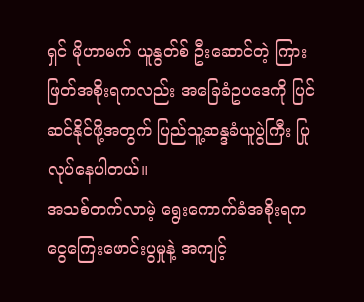ရှင် မိုဟာမက် ယူနွတ်စ် ဦးဆောင်တဲ့ ကြားဖြတ်အစိုးရကလည်း အခြေခံဥပဒေကို ပြင်ဆင်နိုင်ဖို့အတွက် ပြည်သူ့ဆန္ဒခံယူပွဲကြီး ပြုလုပ်နေပါတယ်။
အသစ်တက်လာမဲ့ ရွေးကောက်ခံအစိုးရက ငွေကြေးဖောင်းပွမှုနဲ့ အကျင့်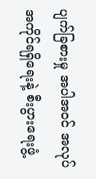ပျက်ခြစားမှု အပါအဝင် အလုပ်အကိုင်ရရှိရေးနဲ့ စီးပွားရေးဖွံ့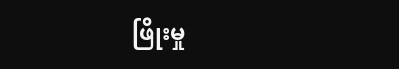ဖြိုးမှု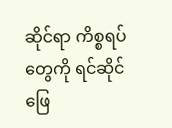ဆိုင်ရာ ကိစ္စရပ်တွေကို ရင်ဆိုင်ဖြေ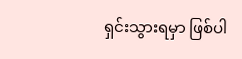ရှင်းသွားရမှာ ဖြစ်ပါ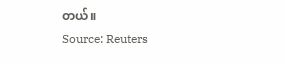တယ်။
Source: Reuters